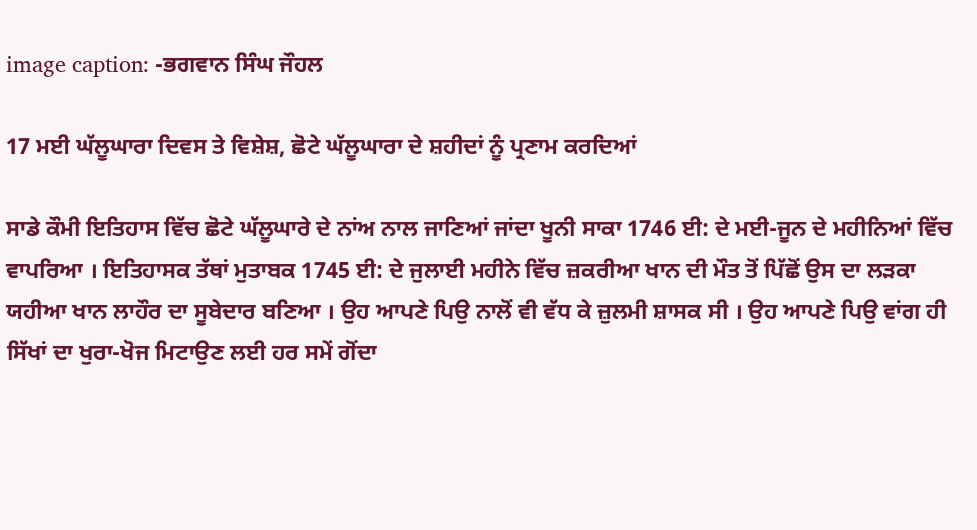image caption: -ਭਗਵਾਨ ਸਿੰਘ ਜੌਹਲ

17 ਮਈ ਘੱਲੂਘਾਰਾ ਦਿਵਸ ਤੇ ਵਿਸ਼ੇਸ਼, ਛੋਟੇ ਘੱਲੂਘਾਰਾ ਦੇ ਸ਼ਹੀਦਾਂ ਨੂੰ ਪ੍ਰਣਾਮ ਕਰਦਿਆਂ

ਸਾਡੇ ਕੌਮੀ ਇਤਿਹਾਸ ਵਿੱਚ ਛੋਟੇ ਘੱਲੂਘਾਰੇ ਦੇ ਨਾਂਅ ਨਾਲ ਜਾਣਿਆਂ ਜਾਂਦਾ ਖੂਨੀ ਸਾਕਾ 1746 ਈ: ਦੇ ਮਈ-ਜੂਨ ਦੇ ਮਹੀਨਿਆਂ ਵਿੱਚ ਵਾਪਰਿਆ । ਇਤਿਹਾਸਕ ਤੱਥਾਂ ਮੁਤਾਬਕ 1745 ਈ: ਦੇ ਜੁਲਾਈ ਮਹੀਨੇ ਵਿੱਚ ਜ਼ਕਰੀਆ ਖਾਨ ਦੀ ਮੌਤ ਤੋਂ ਪਿੱਛੋਂ ਉਸ ਦਾ ਲੜਕਾ ਯਹੀਆ ਖਾਨ ਲਾਹੌਰ ਦਾ ਸੂਬੇਦਾਰ ਬਣਿਆ । ਉਹ ਆਪਣੇ ਪਿਉ ਨਾਲੋਂ ਵੀ ਵੱਧ ਕੇ ਜ਼ੁਲਮੀ ਸ਼ਾਸਕ ਸੀ । ਉਹ ਆਪਣੇ ਪਿਉ ਵਾਂਗ ਹੀ ਸਿੱਖਾਂ ਦਾ ਖੁਰਾ-ਖੋਜ ਮਿਟਾਉਣ ਲਈ ਹਰ ਸਮੇਂ ਗੋਂਦਾ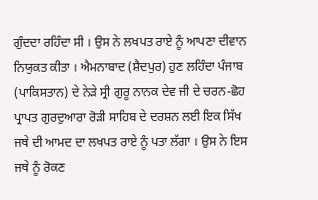ਗੁੰਦਦਾ ਰਹਿੰਦਾ ਸੀ । ਉਸ ਨੇ ਲਖਪਤ ਰਾਏ ਨੂੰ ਆਪਣਾ ਦੀਵਾਨ ਨਿਯੁਕਤ ਕੀਤਾ । ਐਮਨਾਬਾਦ (ਸ਼ੈਦਪੁਰ) ਹੁਣ ਲਹਿੰਦਾ ਪੰਜਾਬ (ਪਾਕਿਸਤਾਨ) ਦੇ ਨੇੜੇ ਸ੍ਰੀ ਗੁਰੂ ਨਾਨਕ ਦੇਵ ਜੀ ਦੇ ਚਰਨ-ਛੋਹ ਪ੍ਰਾਪਤ ਗੁਰਦੁਆਰਾ ਰੋੜੀ ਸਾਹਿਬ ਦੇ ਦਰਸ਼ਨ ਲਈ ਇਕ ਸਿੱਖ ਜਥੇ ਦੀ ਆਮਦ ਦਾ ਲਖਪਤ ਰਾਏ ਨੂੰ ਪਤਾ ਲੱਗਾ । ਉਸ ਨੇ ਇਸ ਜਥੇ ਨੂੰ ਰੋਕਣ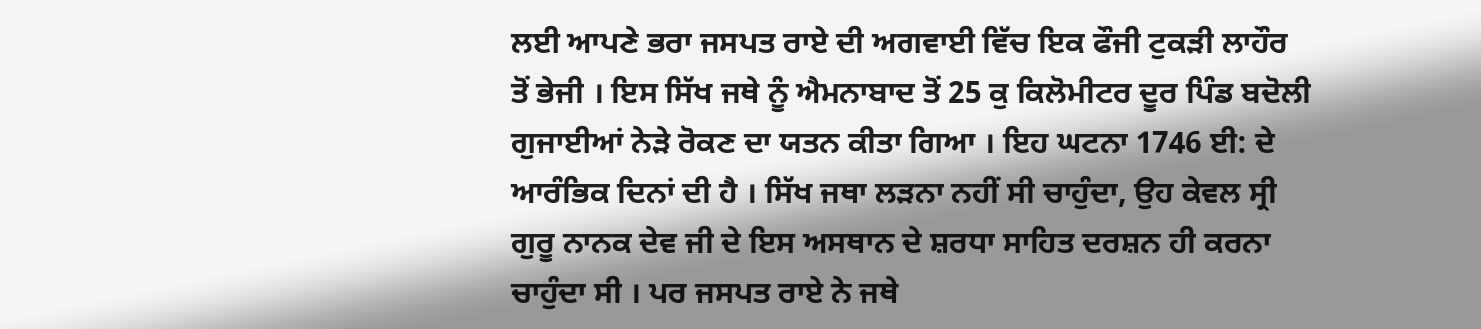ਲਈ ਆਪਣੇ ਭਰਾ ਜਸਪਤ ਰਾਏ ਦੀ ਅਗਵਾਈ ਵਿੱਚ ਇਕ ਫੌਜੀ ਟੁਕੜੀ ਲਾਹੌਰ ਤੋਂ ਭੇਜੀ । ਇਸ ਸਿੱਖ ਜਥੇ ਨੂੰ ਐਮਨਾਬਾਦ ਤੋਂ 25 ਕੁ ਕਿਲੋਮੀਟਰ ਦੂਰ ਪਿੰਡ ਬਦੋਲੀ ਗੁਜਾਈਆਂ ਨੇੜੇ ਰੋਕਣ ਦਾ ਯਤਨ ਕੀਤਾ ਗਿਆ । ਇਹ ਘਟਨਾ 1746 ਈ: ਦੇ ਆਰੰਭਿਕ ਦਿਨਾਂ ਦੀ ਹੈ । ਸਿੱਖ ਜਥਾ ਲੜਨਾ ਨਹੀਂ ਸੀ ਚਾਹੁੰਦਾ, ਉਹ ਕੇਵਲ ਸ੍ਰੀ ਗੁਰੂ ਨਾਨਕ ਦੇਵ ਜੀ ਦੇ ਇਸ ਅਸਥਾਨ ਦੇ ਸ਼ਰਧਾ ਸਾਹਿਤ ਦਰਸ਼ਨ ਹੀ ਕਰਨਾ ਚਾਹੁੰਦਾ ਸੀ । ਪਰ ਜਸਪਤ ਰਾਏ ਨੇ ਜਥੇ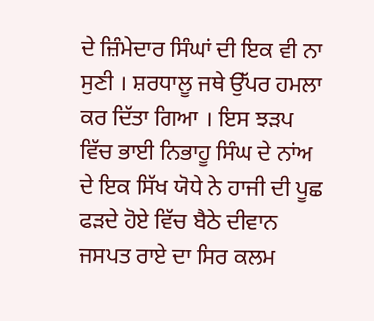ਦੇ ਜ਼ਿੰਮੇਦਾਰ ਸਿੰਘਾਂ ਦੀ ਇਕ ਵੀ ਨਾ ਸੁਣੀ । ਸ਼ਰਧਾਲੂ ਜਥੇ ਉੱਪਰ ਹਮਲਾ ਕਰ ਦਿੱਤਾ ਗਿਆ । ਇਸ ਝੜਪ ਵਿੱਚ ਭਾਈ ਨਿਭਾਹੂ ਸਿੰਘ ਦੇ ਨਾਂਅ ਦੇ ਇਕ ਸਿੱਖ ਯੋਧੇ ਨੇ ਹਾਜੀ ਦੀ ਪੂਛ ਫੜਦੇ ਹੋਏ ਵਿੱਚ ਬੈਠੇ ਦੀਵਾਨ ਜਸਪਤ ਰਾਏ ਦਾ ਸਿਰ ਕਲਮ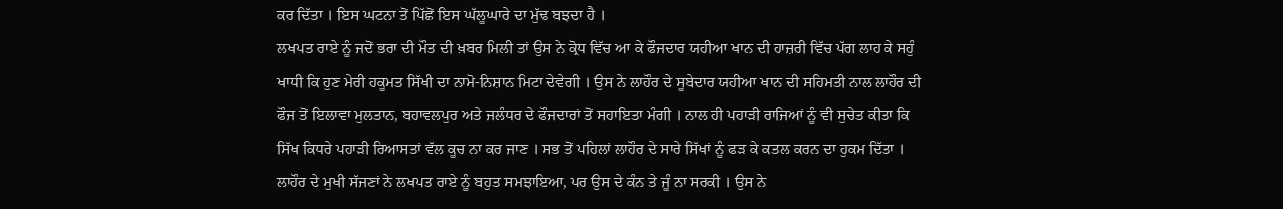ਕਰ ਦਿੱਤਾ । ਇਸ ਘਟਨਾ ਤੋਂ ਪਿੱਛੋਂ ਇਸ ਘੱਲੂਘਾਰੇ ਦਾ ਮੁੱਢ ਬਝਦਾ ਹੈ ।
ਲਖਪਤ ਰਾਏ ਨੂੰ ਜਦੋਂ ਭਰਾ ਦੀ ਮੌਤ ਦੀ ਖ਼ਬਰ ਮਿਲੀ ਤਾਂ ਉਸ ਨੇ ਕ੍ਰੋਧ ਵਿੱਚ ਆ ਕੇ ਫੌਜਦਾਰ ਯਹੀਆ ਖਾਨ ਦੀ ਹਾਜ਼ਰੀ ਵਿੱਚ ਪੱਗ ਲਾਹ ਕੇ ਸਹੁੰ ਖਾਧੀ ਕਿ ਹੁਣ ਮੇਰੀ ਹਕੂਮਤ ਸਿੱਖੀ ਦਾ ਨਾਮੋ-ਨਿਸ਼ਾਨ ਮਿਟਾ ਦੇਵੇਗੀ । ਉਸ ਨੇ ਲਾਹੌਰ ਦੇ ਸੂਬੇਦਾਰ ਯਹੀਆ ਖਾਨ ਦੀ ਸਹਿਮਤੀ ਨਾਲ ਲਾਹੌਰ ਦੀ ਫੌਜ ਤੋਂ ਇਲਾਵਾ ਮੁਲਤਾਨ, ਬਹਾਵਲਪੁਰ ਅਤੇ ਜਲੰਧਰ ਦੇ ਫੌਜਦਾਰਾਂ ਤੋਂ ਸਹਾਇਤਾ ਮੰਗੀ । ਨਾਲ ਹੀ ਪਹਾੜੀ ਰਾਜਿਆਂ ਨੂੰ ਵੀ ਸੁਚੇਤ ਕੀਤਾ ਕਿ ਸਿੱਖ ਕਿਧਰੇ ਪਹਾੜੀ ਰਿਆਸਤਾਂ ਵੱਲ ਕੂਚ ਨਾ ਕਰ ਜਾਣ । ਸਭ ਤੋਂ ਪਹਿਲਾਂ ਲਾਹੌਰ ਦੇ ਸਾਰੇ ਸਿੱਖਾਂ ਨੂੰ ਫੜ ਕੇ ਕਤਲ ਕਰਨ ਦਾ ਹੁਕਮ ਦਿੱਤਾ । ਲਾਹੌਰ ਦੇ ਮੁਖੀ ਸੱਜਣਾਂ ਨੇ ਲਖਪਤ ਰਾਏ ਨੂੰ ਬਹੁਤ ਸਮਝਾਇਆ, ਪਰ ਉਸ ਦੇ ਕੰਨ ਤੇ ਜੂੰ ਨਾ ਸਰਕੀ । ਉਸ ਨੇ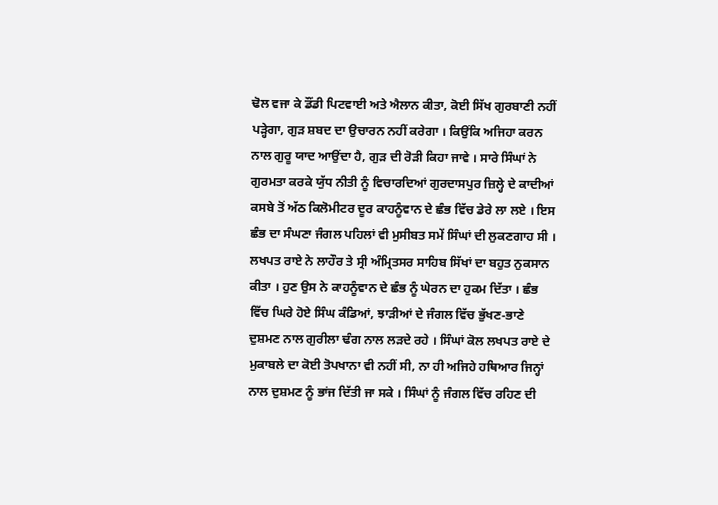ਢੋਲ ਵਜਾ ਕੇ ਡੌਂਡੀ ਪਿਟਵਾਈ ਅਤੇ ਐਲਾਨ ਕੀਤਾ, ਕੋਈ ਸਿੱਖ ਗੁਰਬਾਣੀ ਨਹੀਂ ਪੜ੍ਹੇਗਾ, ਗੁੜ ਸ਼ਬਦ ਦਾ ਉਚਾਰਨ ਨਹੀਂ ਕਰੇਗਾ । ਕਿਉਂਕਿ ਅਜਿਹਾ ਕਰਨ ਨਾਲ ਗੁਰੂ ਯਾਦ ਆਉਂਦਾ ਹੈ, ਗੁੜ ਦੀ ਰੋੜੀ ਕਿਹਾ ਜਾਵੇ । ਸਾਰੇ ਸਿੰਘਾਂ ਨੇ ਗੁਰਮਤਾ ਕਰਕੇ ਯੁੱਧ ਨੀਤੀ ਨੂੰ ਵਿਚਾਰਦਿਆਂ ਗੁਰਦਾਸਪੁਰ ਜ਼ਿਲ੍ਹੇ ਦੇ ਕਾਦੀਆਂ ਕਸਬੇ ਤੋਂ ਅੱਠ ਕਿਲੋਮੀਟਰ ਦੂਰ ਕਾਹਨੂੰਵਾਨ ਦੇ ਛੰਭ ਵਿੱਚ ਡੇਰੇ ਲਾ ਲਏ । ਇਸ ਛੰਭ ਦਾ ਸੰਘਣਾ ਜੰਗਲ ਪਹਿਲਾਂ ਵੀ ਮੁਸੀਬਤ ਸਮੇਂ ਸਿੰਘਾਂ ਦੀ ਲੁਕਣਗਾਹ ਸੀ । ਲਖਪਤ ਰਾਏ ਨੇ ਲਾਹੌਰ ਤੇ ਸ੍ਰੀ ਅੰਮ੍ਰਿਤਸਰ ਸਾਹਿਬ ਸਿੱਖਾਂ ਦਾ ਬਹੁਤ ਨੁਕਸਾਨ ਕੀਤਾ । ਹੁਣ ਉਸ ਨੇ ਕਾਹਨੂੰਵਾਨ ਦੇ ਛੰਭ ਨੂੰ ਘੇਰਨ ਦਾ ਹੁਕਮ ਦਿੱਤਾ । ਛੰਭ ਵਿੱਚ ਘਿਰੇ ਹੋਏ ਸਿੰਘ ਕੰਡਿਆਂ, ਝਾੜੀਆਂ ਦੇ ਜੰਗਲ ਵਿੱਚ ਭੁੱਖਣ-ਭਾਣੇ ਦੁਸ਼ਮਣ ਨਾਲ ਗੁਰੀਲਾ ਢੰਗ ਨਾਲ ਲੜਦੇ ਰਹੇ । ਸਿੰਘਾਂ ਕੋਲ ਲਖਪਤ ਰਾਏ ਦੇ ਮੁਕਾਬਲੇ ਦਾ ਕੋਈ ਤੋਪਖਾਨਾ ਵੀ ਨਹੀਂ ਸੀ, ਨਾ ਹੀ ਅਜਿਹੇ ਹਥਿਆਰ ਜਿਨ੍ਹਾਂ ਨਾਲ ਦੁਸ਼ਮਣ ਨੂੰ ਭਾਂਜ ਦਿੱਤੀ ਜਾ ਸਕੇ । ਸਿੰਘਾਂ ਨੂੰ ਜੰਗਲ ਵਿੱਚ ਰਹਿਣ ਦੀ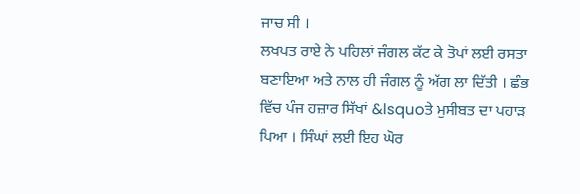ਜਾਚ ਸੀ ।
ਲਖਪਤ ਰਾਏ ਨੇ ਪਹਿਲਾਂ ਜੰਗਲ ਕੱਟ ਕੇ ਤੋਪਾਂ ਲਈ ਰਸਤਾ ਬਣਾਇਆ ਅਤੇ ਨਾਲ ਹੀ ਜੰਗਲ ਨੂੰ ਅੱਗ ਲਾ ਦਿੱਤੀ । ਛੰਭ ਵਿੱਚ ਪੰਜ ਹਜ਼ਾਰ ਸਿੱਖਾਂ &lsquoਤੇ ਮੁਸੀਬਤ ਦਾ ਪਹਾੜ ਪਿਆ । ਸਿੰਘਾਂ ਲਈ ਇਹ ਘੋਰ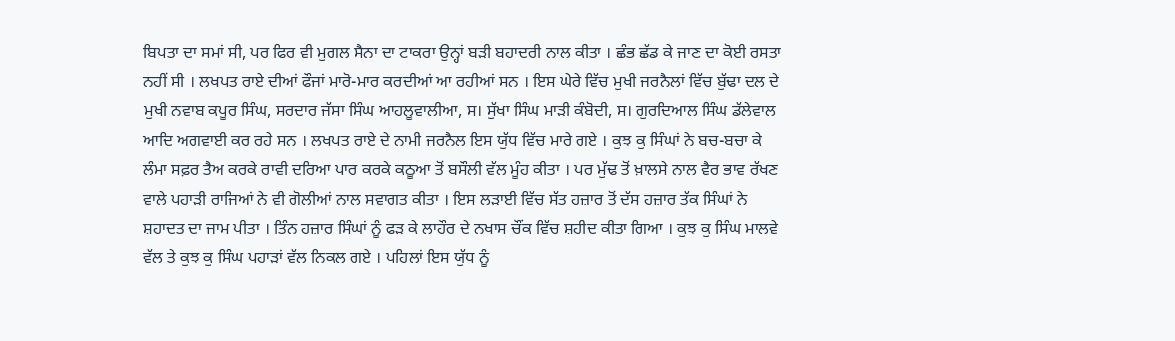ਬਿਪਤਾ ਦਾ ਸਮਾਂ ਸੀ, ਪਰ ਫਿਰ ਵੀ ਮੁਗਲ ਸੈਨਾ ਦਾ ਟਾਕਰਾ ਉਨ੍ਹਾਂ ਬੜੀ ਬਹਾਦਰੀ ਨਾਲ ਕੀਤਾ । ਛੰਭ ਛੱਡ ਕੇ ਜਾਣ ਦਾ ਕੋਈ ਰਸਤਾ ਨਹੀਂ ਸੀ । ਲਖਪਤ ਰਾਏ ਦੀਆਂ ਫੌਜਾਂ ਮਾਰੋ-ਮਾਰ ਕਰਦੀਆਂ ਆ ਰਹੀਆਂ ਸਨ । ਇਸ ਘੇਰੇ ਵਿੱਚ ਮੁਖੀ ਜਰਨੈਲਾਂ ਵਿੱਚ ਬੁੱਢਾ ਦਲ ਦੇ ਮੁਖੀ ਨਵਾਬ ਕਪੂਰ ਸਿੰਘ, ਸਰਦਾਰ ਜੱਸਾ ਸਿੰਘ ਆਹਲੂਵਾਲੀਆ, ਸ। ਸੁੱਖਾ ਸਿੰਘ ਮਾੜੀ ਕੰਬੋਦੀ, ਸ। ਗੁਰਦਿਆਲ ਸਿੰਘ ਡੱਲੇਵਾਲ ਆਦਿ ਅਗਵਾਈ ਕਰ ਰਹੇ ਸਨ । ਲਖਪਤ ਰਾਏ ਦੇ ਨਾਮੀ ਜਰਨੈਲ ਇਸ ਯੁੱਧ ਵਿੱਚ ਮਾਰੇ ਗਏ । ਕੁਝ ਕੁ ਸਿੰਘਾਂ ਨੇ ਬਚ-ਬਚਾ ਕੇ ਲੰਮਾ ਸਫ਼ਰ ਤੈਅ ਕਰਕੇ ਰਾਵੀ ਦਰਿਆ ਪਾਰ ਕਰਕੇ ਕਠੂਆ ਤੋਂ ਬਸੌਲੀ ਵੱਲ ਮੂੰਹ ਕੀਤਾ । ਪਰ ਮੁੱਢ ਤੋਂ ਖ਼ਾਲਸੇ ਨਾਲ ਵੈਰ ਭਾਵ ਰੱਖਣ ਵਾਲੇ ਪਹਾੜੀ ਰਾਜਿਆਂ ਨੇ ਵੀ ਗੋਲੀਆਂ ਨਾਲ ਸਵਾਗਤ ਕੀਤਾ । ਇਸ ਲੜਾਈ ਵਿੱਚ ਸੱਤ ਹਜ਼ਾਰ ਤੋਂ ਦੱਸ ਹਜ਼ਾਰ ਤੱਕ ਸਿੰਘਾਂ ਨੇ ਸ਼ਹਾਦਤ ਦਾ ਜਾਮ ਪੀਤਾ । ਤਿੰਨ ਹਜ਼ਾਰ ਸਿੰਘਾਂ ਨੂੰ ਫੜ ਕੇ ਲਾਹੌਰ ਦੇ ਨਖਾਸ ਚੌਂਕ ਵਿੱਚ ਸ਼ਹੀਦ ਕੀਤਾ ਗਿਆ । ਕੁਝ ਕੁ ਸਿੰਘ ਮਾਲਵੇ ਵੱਲ ਤੇ ਕੁਝ ਕੁ ਸਿੰਘ ਪਹਾੜਾਂ ਵੱਲ ਨਿਕਲ ਗਏ । ਪਹਿਲਾਂ ਇਸ ਯੁੱਧ ਨੂੰ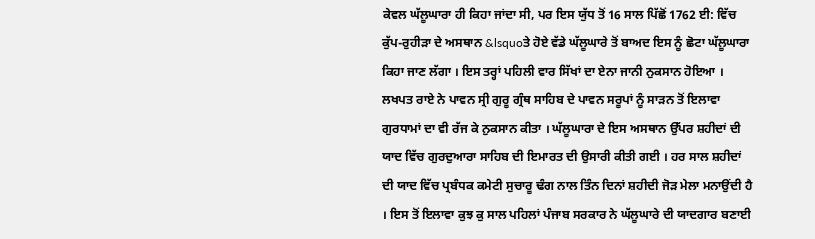ਕੇਵਲ ਘੱਲੂਘਾਰਾ ਹੀ ਕਿਹਾ ਜਾਂਦਾ ਸੀ, ਪਰ ਇਸ ਯੁੱਧ ਤੋਂ 16 ਸਾਲ ਪਿੱਛੋਂ 1762 ਈ: ਵਿੱਚ ਕੁੱਪ-ਰੁਹੀੜਾ ਦੇ ਅਸਥਾਨ &lsquoਤੇ ਹੋਏ ਵੱਡੇ ਘੱਲੂਘਾਰੇ ਤੋਂ ਬਾਅਦ ਇਸ ਨੂੰ ਛੋਟਾ ਘੱਲੂਘਾਰਾ ਕਿਹਾ ਜਾਣ ਲੱਗਾ । ਇਸ ਤਰ੍ਹਾਂ ਪਹਿਲੀ ਵਾਰ ਸਿੱਖਾਂ ਦਾ ਏਨਾ ਜਾਨੀ ਨੁਕਸਾਨ ਹੋਇਆ । ਲਖਪਤ ਰਾਏ ਨੇ ਪਾਵਨ ਸ੍ਰੀ ਗੁਰੂ ਗ੍ਰੰਥ ਸਾਹਿਬ ਦੇ ਪਾਵਨ ਸਰੂਪਾਂ ਨੂੰ ਸਾੜਨ ਤੋਂ ਇਲਾਵਾ ਗੁਰਧਾਮਾਂ ਦਾ ਵੀ ਰੱਜ ਕੇ ਨੁਕਸਾਨ ਕੀਤਾ । ਘੱਲੂਘਾਰਾ ਦੇ ਇਸ ਅਸਥਾਨ ਉੱਪਰ ਸ਼ਹੀਦਾਂ ਦੀ ਯਾਦ ਵਿੱਚ ਗੁਰਦੁਆਰਾ ਸਾਹਿਬ ਦੀ ਇਮਾਰਤ ਦੀ ਉਸਾਰੀ ਕੀਤੀ ਗਈ । ਹਰ ਸਾਲ ਸ਼ਹੀਦਾਂ ਦੀ ਯਾਦ ਵਿੱਚ ਪ੍ਰਬੰਧਕ ਕਮੇਟੀ ਸੁਚਾਰੂ ਢੰਗ ਨਾਲ ਤਿੰਨ ਦਿਨਾਂ ਸ਼ਹੀਦੀ ਜੋੜ ਮੇਲਾ ਮਨਾਉਂਦੀ ਹੈ । ਇਸ ਤੋਂ ਇਲਾਵਾ ਕੁਝ ਕੁ ਸਾਲ ਪਹਿਲਾਂ ਪੰਜਾਬ ਸਰਕਾਰ ਨੇ ਘੱਲੂਘਾਰੇ ਦੀ ਯਾਦਗਾਰ ਬਣਾਈ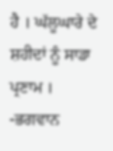ਹੈ । ਘੱਲੂਘਾਰੇ ਦੇ ਸ਼ਹੀਦਾਂ ਨੂੰ ਸਾਡਾ ਪ੍ਰਣਾਮ ।
-ਭਗਵਾਨ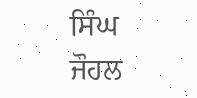ਸਿੰਘ ਜੌਹਲ